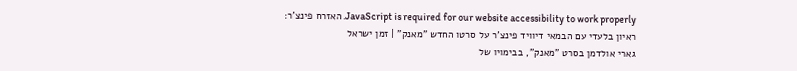JavaScript is required for our website accessibility to work properly. האזרח פינצ'ר: ראיון בלעדי עם הבמאי דיוויד פינצ'ר על סרטו החדש "מאנק" | זמן ישראל
גארי אולדמן בסרט "מאנק", בבימויו של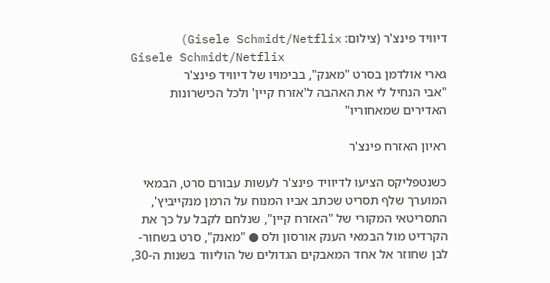דיוויד פינצ'ר (צילום: Gisele Schmidt/Netflix)
Gisele Schmidt/Netflix
גארי אולדמן בסרט "מאנק", בבימויו של דיוויד פינצ'ר
"אבי הנחיל לי את האהבה ל'אזרח קיין' ולכל הכישרונות האדירים שמאחוריו"

ראיון האזרח פינצ'ר

כשנטפליקס הציעו לדיוויד פינצ'ר לעשות עבורם סרט, הבמאי המוערך שלף תסריט שכתב אביו המנוח על הרמן מנקייביץ', התסריטאי המקורי של "האזרח קיין", שנלחם לקבל על כך את הקרדיט מול הבמאי הענק אורסון ולס ● "מאנק", סרט בשחור-לבן שחוזר אל אחד המאבקים הגדולים של הוליווד בשנות ה-30,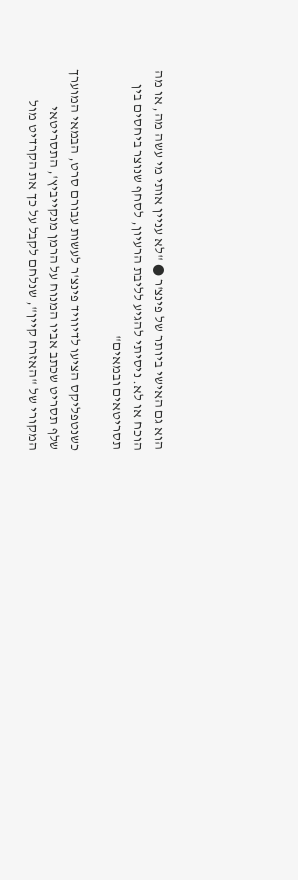הוא גם האישי ביותר של פינצ'ר ● "לא עניין אותי מי עשה מה, או מה הוכח או לא. ניסיתי להגיע לליבת הרעיון, לסחף שנוצר ביחסים בין תסריטאים ובמאים"

כשנטפליקס הציעו לדיוויד פינצ'ר לעשות עבורם סרט, הבמאי המוערך שלף תסריט שכתב אביו המנוח על הרמן מנקייביץ', התסריטאי המקורי של "האזרח קיין", שנלחם לקבל על כך את הקרדיט מול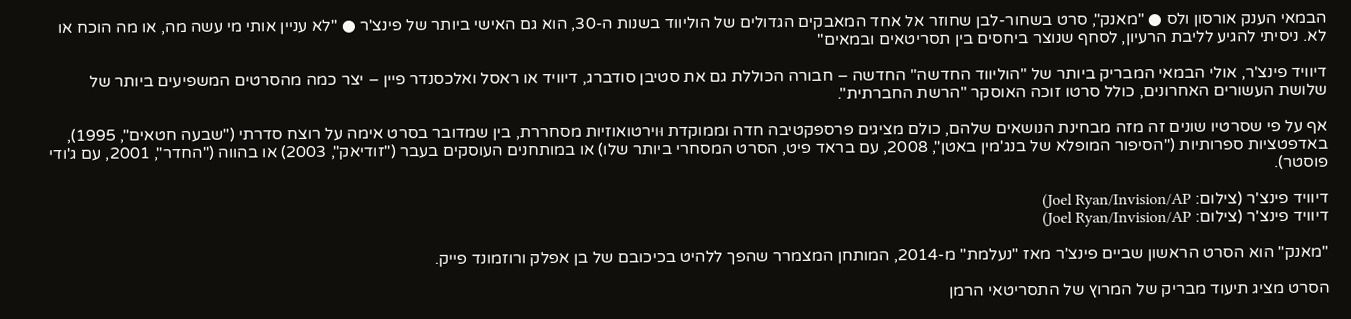הבמאי הענק אורסון ולס ● "מאנק", סרט בשחור-לבן שחוזר אל אחד המאבקים הגדולים של הוליווד בשנות ה-30, הוא גם האישי ביותר של פינצ'ר ● "לא עניין אותי מי עשה מה, או מה הוכח או לא. ניסיתי להגיע לליבת הרעיון, לסחף שנוצר ביחסים בין תסריטאים ובמאים"

דיוויד פינצ'ר, אולי הבמאי המבריק ביותר של "הוליווד החדשה" החדשה – חבורה הכוללת גם את סטיבן סודברג, דיוויד או ראסל ואלכסנדר פיין – יצר כמה מהסרטים המשפיעים ביותר של שלושת העשורים האחרונים, כולל סרטו זוכה האוסקר "הרשת החברתית".

אף על פי שסרטיו שונים זה מזה מבחינת הנושאים שלהם, כולם מציגים פרספקטיבה חדה וממוקדת וּוירטואוזיות מסחררת, בין שמדובר בסרט אימה על רוצח סדרתי ("שבעה חטאים", 1995), באדפטציות ספרותיות ("הסיפור המופלא של בנג'מין באטן", 2008, עם בראד פיט, הסרט המסחרי ביותר שלו) או במותחנים העוסקים בעבר ("זודיאק", 2003) או בהווה ("החדר", 2001, עם ג'ודי פוסטר).

דיוויד פינצ'ר (צילום: Joel Ryan/Invision/AP)
דיוויד פינצ'ר (צילום: Joel Ryan/Invision/AP)

"מאנק" הוא הסרט הראשון שביים פינצ'ר מאז "נעלמת" מ-2014, המותחן המצמרר שהפך ללהיט בכיכובם של בן אפלק ורוזמונד פייק.

הסרט מציג תיעוד מבריק של המרוץ של התסריטאי הרמן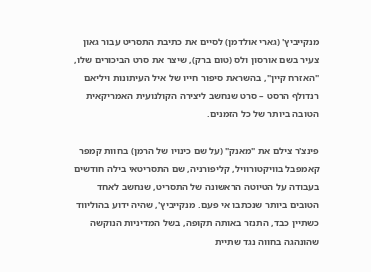מנקייביץ' (גארי אולדמן) לסיים את כתיבת התסריט עבור גאון צעיר בשם אורסון ולס (טום ברק), שיצר את סרט הביכורים שלו, "האזרח קיין", בהשראת סיפור חייו של איל העיתונות ויליאם רנדולף הרסט – סרט שנחשב ליצירה הקולנועית האמריקאית הטובה ביותר של כל הזמנים.

פינצ'ר צילם את "מאנק" (על שם כינויו של הרמן) בחוות קמפר קאמפבל בוויקטורוויל, קליפורניה, שם התסריטאי בילה חודשים בעבודה על הטיוטה הראשונה של התסריט, שנחשב לאחד הטובים ביותר שנכתבו אי פעם. מנקייביץ', שהיה ידוע בהוליווד כשתיין כבד, התנזר באותה תקופה, בשל המדיניות הנוקשה שהונהגה בחווה נגד שתיית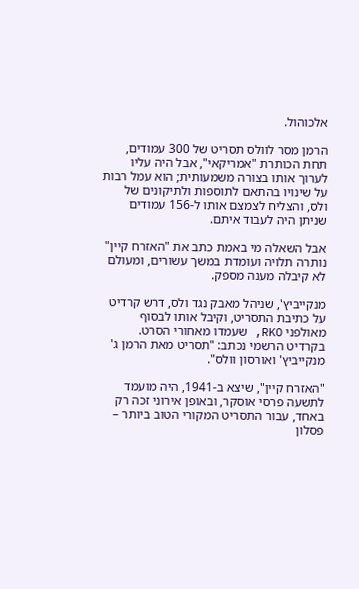אלכוהול.

הרמן מסר לוולס תסריט של 300 עמודים, תחת הכותרת "אמריקאי", אבל היה עליו לערוך אותו בצורה משמעותית; הוא עמל רבות על שינויו בהתאם לתוספות ולתיקונים של ולס, והצליח לצמצם אותו ל-156 עמודים שניתן היה לעבוד איתם.

אבל השאלה מי באמת כתב את "האזרח קיין" נותרה תלויה ועומדת במשך עשורים, ומעולם לא קיבלה מענה מספק.

מנקייביץ', שניהל מאבק נגד ולס, דרש קרדיט על כתיבת התסריט, וקיבל אותו לבסוף מאולפני RKO, שעמדו מאחורי הסרט. בקרדיט הרשמי נכתב: "תסריט מאת הרמן ג' מנקייביץ' ואורסון וולס".

"האזרח קיין", שיצא ב-1941, היה מועמד לתשעה פרסי אוסקר, ובאופן אירוני זכה רק באחד, עבור התסריט המקורי הטוב ביותר – פסלון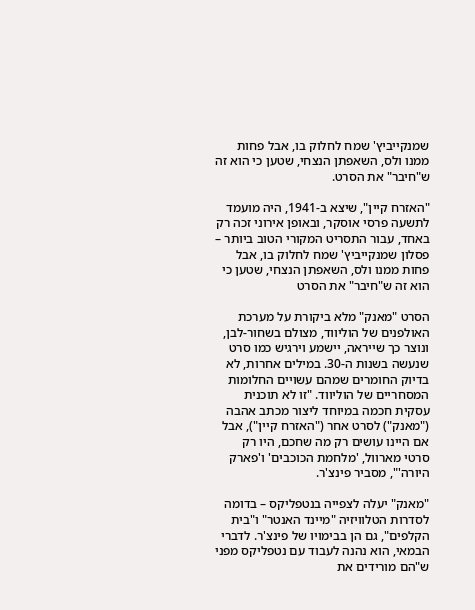שמנקייביץ' שמח לחלוק בו, אבל פחות ממנו ולס, השאפתן הנצחי, שטען כי הוא זה ש"חיבר" את הסרט.

"האזרח קיין", שיצא ב-1941, היה מועמד לתשעה פרסי אוסקר, ובאופן אירוני זכה רק באחד, עבור התסריט המקורי הטוב ביותר – פסלון שמנקייביץ' שמח לחלוק בו, אבל פחות ממנו ולס, השאפתן הנצחי, שטען כי הוא זה ש"חיבר" את הסרט

הסרט "מאנק" מלא ביקורת על מערכת האולפנים של הוליווד, מצולם בשחור-לבן, ונוצר כך שייראה, יישמע וירגיש כמו סרט שנעשה בשנות ה-30. במילים אחרות, לא בדיוק החומרים שמהם עשויים החלומות המסחריים של הוליווד. "זו לא תוכנית עסקית חכמה במיוחד ליצור מכתב אהבה ("מאנק") לסרט אחר ("האזרח קיין"), אבל אם היינו עושים רק מה שחכם, היו רק סרטי מארוול, 'מלחמת הכוכבים' ו'פארק היורה'", מסביר פינצ'ר.

"מאנק" יעלה לצפייה בנטפליקס – בדומה לסדרות הטלוויזיה "מיינד האנטר" ו"בית הקלפים", גם הן בבימויו של פינצ'ר. לדברי הבמאי, הוא נהנה לעבוד עם נטפליקס מפני ש"הם מורידים את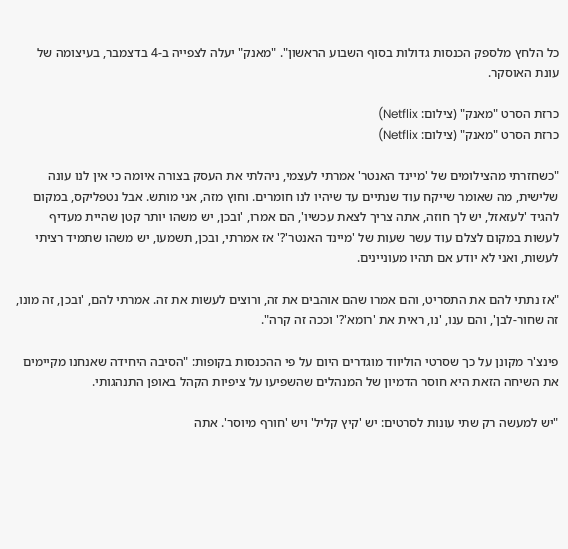כל הלחץ מלספק הכנסות גדולות בסוף השבוע הראשון". "מאנק" יעלה לצפייה ב-4 בדצמבר, בעיצומה של עונת האוסקר.

כרזת הסרט "מאנק" (צילום: Netflix)
כרזת הסרט "מאנק" (צילום: Netflix)

"כשחזרתי מהצילומים של 'מיינד האנטר' אמרתי לעצמי, ניהלתי את העסק בצורה איומה כי אין לנו עונה שלישית, מה שאומר שייקח עוד שנתיים עד שיהיו לנו חומרים. וחוץ מזה, אני מותש. אבל נטפליקס, במקום להגיד 'לעזאזל, יש לך חוזה, אתה צריך לצאת עכשיו', הם אמרו, 'ובכן, יש משהו יותר קטן שהיית מעדיף לעשות במקום לצלם עוד עשר שעות של 'מיינד האנטר'?' אז אמרתי, ובכן, תשמעו, יש משהו שתמיד רציתי לעשות, ואני לא יודע אם תהיו מעוניינים.

"אז נתתי להם את התסריט, והם אמרו שהם אוהבים את זה, ורוצים לעשות את זה. אמרתי להם, 'ובכן, זה מונו, זה שחור-לבן', והם ענו, 'נו, ראית את 'רומא'?' וככה זה קרה".

פינצ'ר מקונן על כך שסרטי הוליווד מוגדרים היום על פי ההכנסות בקופות: "הסיבה היחידה שאנחנו מקיימים את השיחה הזאת היא חוסר הדמיון של המנהלים שהשפיעו על ציפיות הקהל באופן התנהגותי.

"יש למעשה רק שתי עונות לסרטים: יש 'קיץ קליל' ויש 'חורף מיוסר'. אתה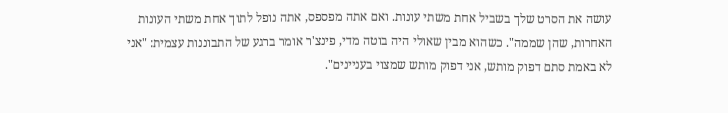עושה את הסרט שלך בשביל אחת משתי עונות. ואם אתה מפספס, אתה נופל לתוך אחת משתי העונות האחרות, שהן שממה". כשהוא מבין שאולי היה בוטה מדי, פינצ'ר אומר ברגע של התבוננות עצמית: "אני לא באמת סתם דפוק מותש, אני דפוק מותש שמצוי בעניינים".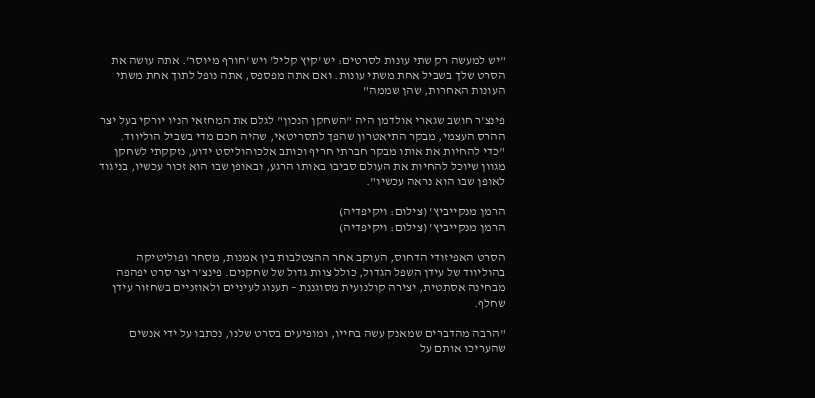"יש למעשה רק שתי עונות לסרטים: יש 'קיץ קליל' ויש 'חורף מיוסר'. אתה עושה את הסרט שלך בשביל אחת משתי עונות. ואם אתה מפספס, אתה נופל לתוך אחת משתי העונות האחרות, שהן שממה"

פינצ'ר חושב שגארי אולדמן היה "השחקן הנכון" לגלם את המחזאי הניו יורקי בעל יצר ההרס העצמי, מבקר התיאטרון שהפך לתסריטאי, שהיה חכם מדי בשביל הוליווד. "כדי להחיות את אותו מבקר חברתי חריף וכותב אלכוהוליסט ידוע, נזקקתי לשחקן מגוון שיוכל להחיות את העולם סביבו באותו הרגע, ובאופן שבו הוא זכור עכשיו, בניגוד לאופן שבו הוא נראה עכשיו".

הרמן מנקייביץ' (צילום: ויקיפדיה)
הרמן מנקייביץ' (צילום: ויקיפדיה)

הסרט האפיזודי הדחוס, העוקב אחר ההצטלבות בין אמנות, מסחר ופוליטיקה בהוליווד של עידן השפל הגדול, כולל צוות גדול של שחקנים. פינצ'ר יצר סרט יפהפה מבחינה אסתטית, יצירה קולנועית מסוגננת – תענוג לעיניים ולאוזניים בשחזור עידן שחלף.

"הרבה מהדברים שמאנק עשה בחייו, ומופיעים בסרט שלנו, נכתבו על ידי אנשים שהעריכו אותם על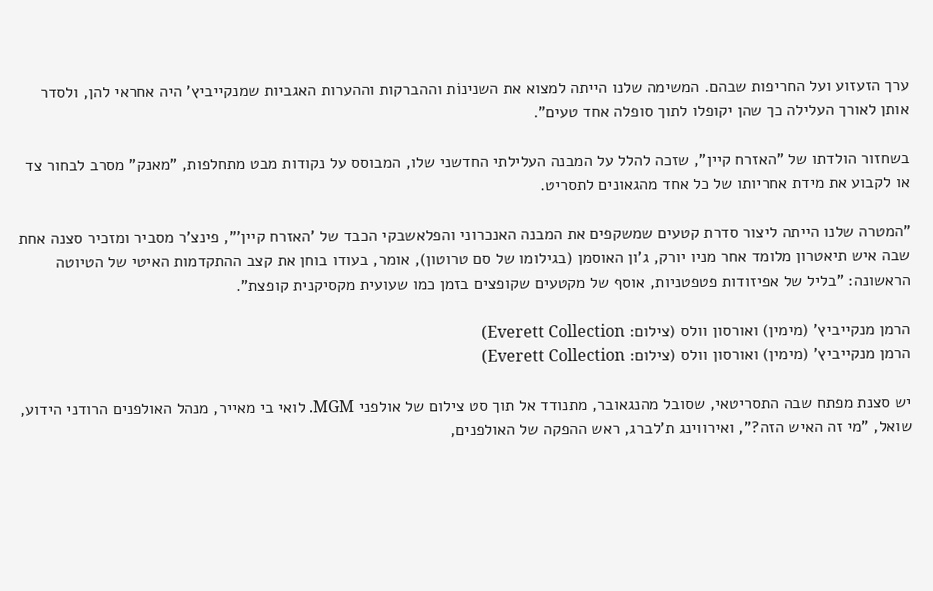ערך הזעזוע ועל החריפות שבהם. המשימה שלנו הייתה למצוא את השנינוֹת וההברקות וההערות האגביות שמנקייביץ' היה אחראי להן, ולסדר אותן לאורך העלילה כך שהן יקופלו לתוך סופלה אחד טעים".

בשחזור הולדתו של "האזרח קיין", שזכה להלל על המבנה העלילתי החדשני שלו, המבוסס על נקודות מבט מתחלפות, "מאנק" מסרב לבחור צד או לקבוע את מידת אחריותו של כל אחד מהגאונים לתסריט.

"המטרה שלנו הייתה ליצור סדרת קטעים שמשקפים את המבנה האנכרוני והפלאשבקי הכבד של 'האזרח קיין'", פינצ'ר מסביר ומזכיר סצנה אחת שבה איש תיאטרון מלומד אחר מניו יורק, ג'ון האוסמן (בגילומו של סם טרוטון), אומר, בעודו בוחן את קצב ההתקדמות האיטי של הטיוטה הראשונה: "בליל של אפיזודות פטפטניות, אוסף של מקטעים שקופצים בזמן כמו שעועית מקסיקנית קופצת".

הרמן מנקייביץ' (מימין) ואורסון וולס (צילום: Everett Collection)
הרמן מנקייביץ' (מימין) ואורסון וולס (צילום: Everett Collection)

יש סצנת מפתח שבה התסריטאי, שסובל מהנגאובר, מתנודד אל תוך סט צילום של אולפני MGM. לואי בי מאייר, מנהל האולפנים הרודני הידוע, שואל, "מי זה האיש הזה?", ואירווינג ת'לברג, ראש ההפקה של האולפנים,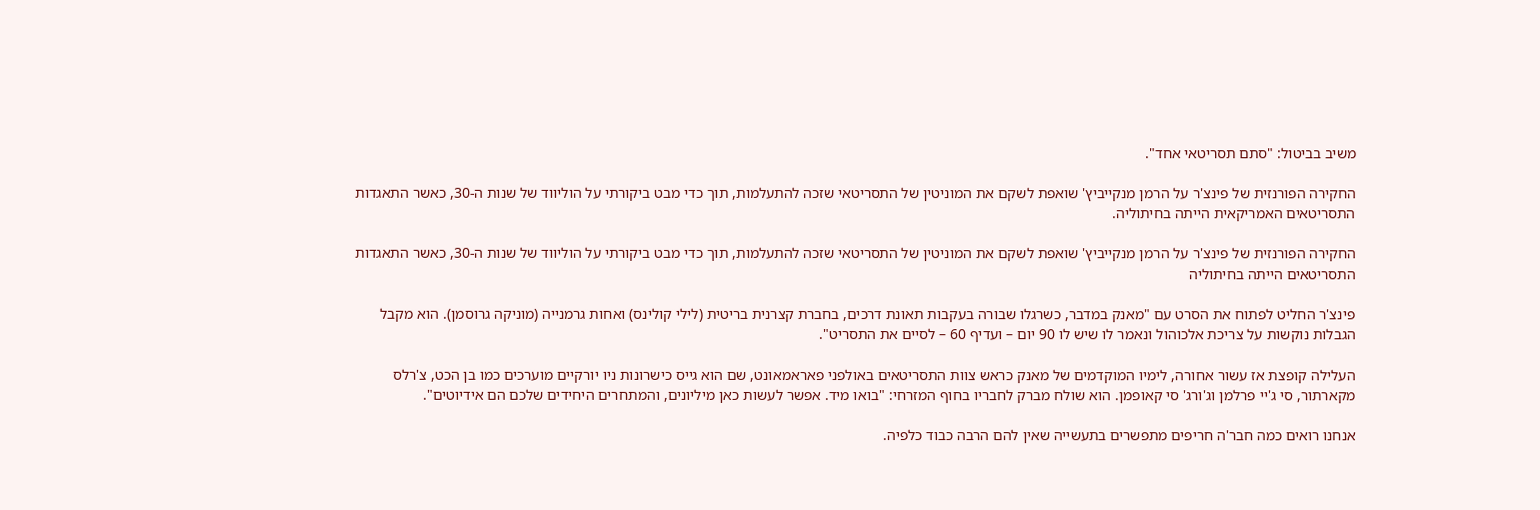משיב בביטול: "סתם תסריטאי אחד".

החקירה הפורנזית של פינצ'ר על הרמן מנקייביץ' שואפת לשקם את המוניטין של התסריטאי שזכה להתעלמות, תוך כדי מבט ביקורתי על הוליווד של שנות ה-30, כאשר התאגדות התסריטאים האמריקאית הייתה בחיתוליה.

החקירה הפורנזית של פינצ'ר על הרמן מנקייביץ' שואפת לשקם את המוניטין של התסריטאי שזכה להתעלמות, תוך כדי מבט ביקורתי על הוליווד של שנות ה-30, כאשר התאגדות התסריטאים הייתה בחיתוליה

פינצ'ר החליט לפתוח את הסרט עם "מאנק במדבר, כשרגלו שבורה בעקבות תאונת דרכים, בחברת קצרנית בריטית (לילי קולינס) ואחות גרמנייה (מוניקה גרוסמן). הוא מקבל הגבלות נוקשות על צריכת אלכוהול ונאמר לו שיש לו 90 יום – ועדיף 60 – לסיים את התסריט".

העלילה קופצת אז עשור אחורה, לימיו המוקדמים של מאנק כראש צוות התסריטאים באולפני פאראמאונט, שם הוא גייס כישרונות ניו יורקיים מוערכים כמו בן הכט, צ'רלס מקארתור, סי ג'יי פרלמן וג'ורג' סי קאופמן. הוא שולח מברק לחבריו בחוף המזרחי: "בואו מיד. אפשר לעשות כאן מיליונים, והמתחרים היחידים שלכם הם אידיוטים".

אנחנו רואים כמה חבר'ה חריפים מתפשרים בתעשייה שאין להם הרבה כבוד כלפיה.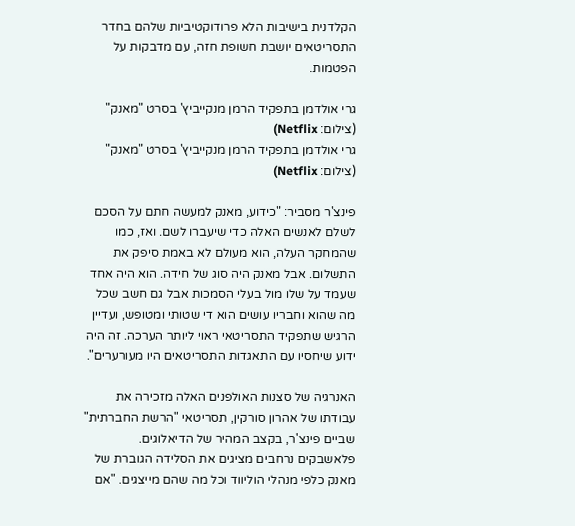הקלדנית בישיבות הלא פרודוקטיביות שלהם בחדר התסריטאים יושבת חשופת חזה, עם מדבקות על הפטמות.

גרי אולדמן בתפקיד הרמן מנקייביץ' בסרט "מאנק" (צילום: Netflix)
גרי אולדמן בתפקיד הרמן מנקייביץ' בסרט "מאנק" (צילום: Netflix)

פינצ'ר מסביר: "כידוע, מאנק למעשה חתם על הסכם לשלם לאנשים האלה כדי שיעברו לשם. ואז, כמו שהמחקר העלה, הוא מעולם לא באמת סיפק את התשלום. אבל מאנק היה סוג של חידה. הוא היה אחד שעמד על שלו מול בעלי הסמכות אבל גם חשב שכל מה שהוא וחבריו עושים הוא די שטותי ומטופש, ועדיין הרגיש שתפקיד התסריטאי ראוי ליותר הערכה. זה היה ידוע שיחסיו עם התאגדות התסריטאים היו מעורערים".

האנרגיה של סצנות האולפנים האלה מזכירה את עבודתו של אהרון סורקין, תסריטאי "הרשת החברתית" שביים פינצ'ר, בקצב המהיר של הדיאלוגים. פלאשבקים נרחבים מציגים את הסלידה הגוברת של מאנק כלפי מנהלי הוליווד וכל מה שהם מייצגים. "אם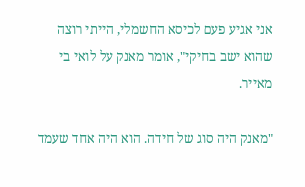אני אגיע פעם לכיסא החשמלי, הייתי רוצה שהוא ישב בחיקי", אומר מאנק על לואי בי מאייר.

"מאנק היה סוג של חידה. הוא היה אחד שעמד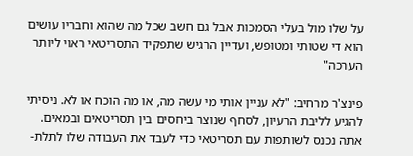על שלו מול בעלי הסמכות אבל גם חשב שכל מה שהוא וחבריו עושים הוא די שטותי ומטופש, ועדיין הרגיש שתפקיד התסריטאי ראוי ליותר הערכה"

פינצ'ר מרחיב: "לא עניין אותי מי עשה מה, או מה הוכח או לא. ניסיתי להגיע לליבת הרעיון, לסחף שנוצר ביחסים בין תסריטאים ובמאים. אתה נכנס לשותפות עם תסריטאי כדי לעבד את העבודה שלו לתלת-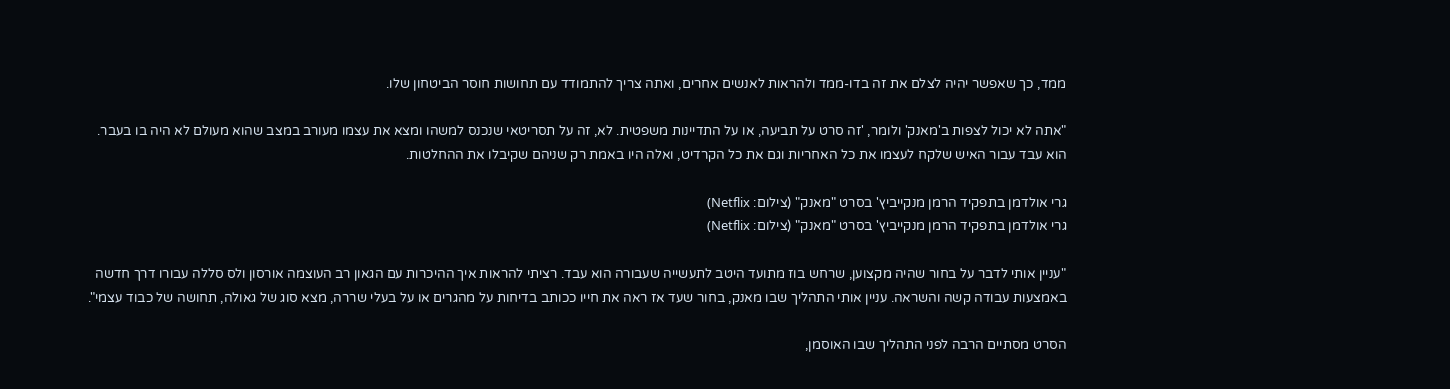ממד, כך שאפשר יהיה לצלם את זה בדו-ממד ולהראות לאנשים אחרים, ואתה צריך להתמודד עם תחושות חוסר הביטחון שלו.

"אתה לא יכול לצפות ב'מאנק' ולומר, 'זה סרט על תביעה, או על התדיינות משפטית. לא, זה על תסריטאי שנכנס למשהו ומצא את עצמו מעורב במצב שהוא מעולם לא היה בו בעבר. הוא עבד עבור האיש שלקח לעצמו את כל האחריות וגם את כל הקרדיט, ואלה היו באמת רק שניהם שקיבלו את ההחלטות.

גרי אולדמן בתפקיד הרמן מנקייביץ' בסרט "מאנק" (צילום: Netflix)
גרי אולדמן בתפקיד הרמן מנקייביץ' בסרט "מאנק" (צילום: Netflix)

"עניין אותי לדבר על בחור שהיה מקצוען, שרחש בוז מתועד היטב לתעשייה שעבורה הוא עבד. רציתי להראות איך ההיכרות עם הגאון רב העוצמה אורסון ולס סללה עבורו דרך חדשה באמצעות עבודה קשה והשראה. עניין אותי התהליך שבו מאנק, בחור שעד אז ראה את חייו ככותב בדיחות על מהגרים או על בעלי שררה, מצא סוג של גאולה, תחושה של כבוד עצמי".

הסרט מסתיים הרבה לפני התהליך שבו האוסמן,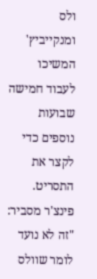ולס ומנקייביץ' המשיכו לעבוד חמישה שבועות נוספים כדי לקצר את התסריט. פינצ'ר מסביר: "זה לא נועד לומר שוולס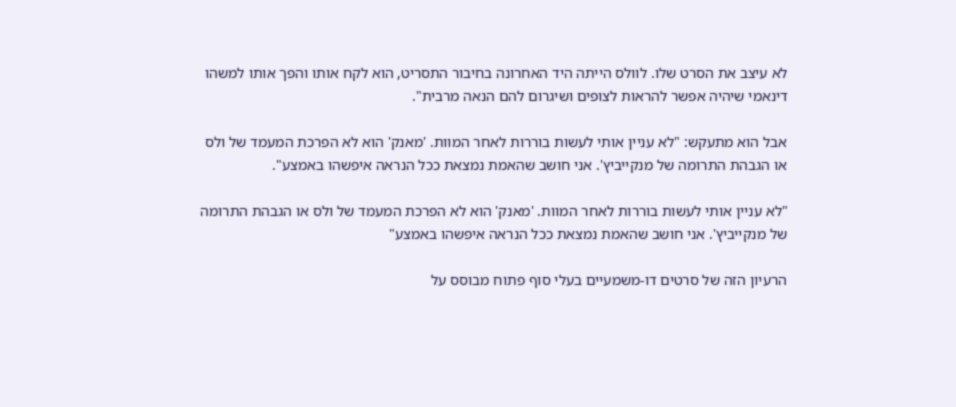לא עיצב את הסרט שלו. לוולס הייתה היד האחרונה בחיבור התסריט, הוא לקח אותו והפך אותו למשהו דינאמי שיהיה אפשר להראות לצופים ושיגרום להם הנאה מרבית".

אבל הוא מתעקש: "לא עניין אותי לעשות בוררות לאחר המוות. 'מאנק' הוא לא הפרכת המעמד של ולס או הגבהת התרומה של מנקייביץ'. אני חושב שהאמת נמצאת ככל הנראה איפשהו באמצע".

"לא עניין אותי לעשות בוררות לאחר המוות. 'מאנק' הוא לא הפרכת המעמד של ולס או הגבהת התרומה של מנקייביץ'. אני חושב שהאמת נמצאת ככל הנראה איפשהו באמצע"

הרעיון הזה של סרטים דו-משמעיים בעלי סוף פתוח מבוסס על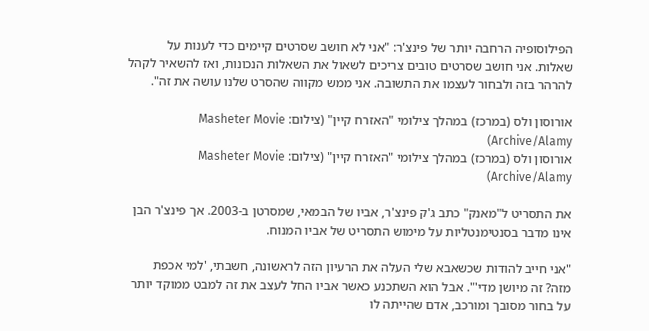הפילוסופיה הרחבה יותר של פינצ'ר: "אני לא חושב שסרטים קיימים כדי לענות על שאלות. אני חושב שסרטים טובים צריכים לשאול את השאלות הנכונות, ואז להשאיר לקהל להרהר בזה ולבחור לעצמו את התשובה. אני ממש מקווה שהסרט שלנו עושה את זה".

אורוסון ולס (במרכז) במהלך צילומי "האזרח קיין" (צילום: Masheter Movie Archive/Alamy)
אורוסון ולס (במרכז) במהלך צילומי "האזרח קיין" (צילום: Masheter Movie Archive/Alamy)

את התסריט ל"מאנק" כתב ג'ק פינצ'ר, אביו של הבמאי, שמסרטן ב-2003. אך פינצ'ר הבן אינו מדבר בסנטימנטליות על מימוש התסריט של אביו המנוח.

"אני חייב להודות שכשאבא שלי העלה את הרעיון הזה לראשונה, חשבתי, 'למי אכפת מזה? זה מיושן מדי'". אבל הוא השתכנע כאשר אביו החל לעצב את זה למבט ממוקד יותר על בחור מסובך ומורכב, אדם שהייתה לו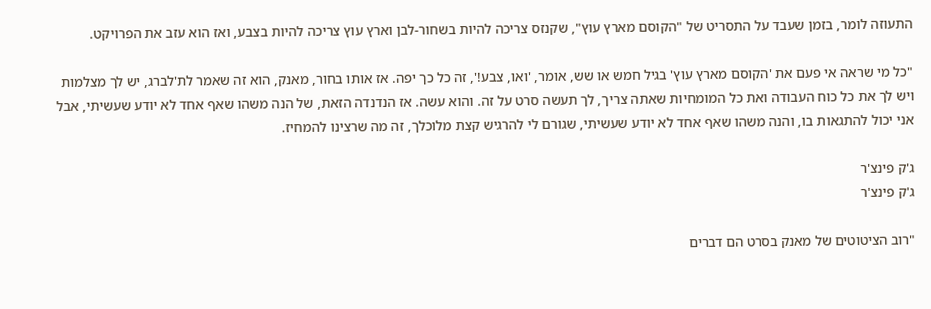התעוזה לומר, בזמן שעבד על התסריט של "הקוסם מארץ עוץ", שקנזס צריכה להיות בשחור-לבן וארץ עוץ צריכה להיות בצבע, ואז הוא עזב את הפרויקט.

"כל מי שראה אי פעם את 'הקוסם מארץ עוץ' בגיל חמש או שש, אומר, 'ואו, צבע!', זה כל כך יפה. אז אותו בחור, מאנק, הוא זה שאמר לת'לברג, יש לך מצלמות ויש לך את כל כוח העבודה ואת כל המומחיות שאתה צריך, לך תעשה סרט על זה. והוא עשה. אז הנדנדה הזאת, של הנה משהו שאף אחד לא יודע שעשיתי, אבל אני יכול להתגאות בו, והנה משהו שאף אחד לא יודע שעשיתי, שגורם לי להרגיש קצת מלוכלך, זה מה שרצינו להמחיז.

ג'ק פינצ'ר
ג'ק פינצ'ר

"רוב הציטוטים של מאנק בסרט הם דברים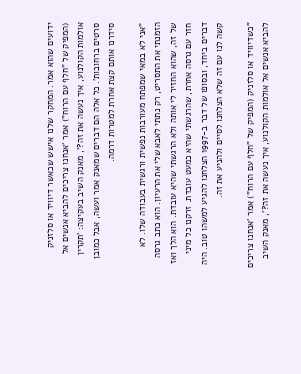ידועים שהוא אמר. המחקר שלנו אישש שכאשר דיוויד או סלזניק (המפיק של "חלף עם הרוח") אמר 'אנחנו צריכים להביא אנשים אל אולמות הקולנוע, איך נעשה את זה?', מאנק השיב בעקיצה: 'תקרין סרטים ברחובות'. כל אלה הם דברים שמאנק אמר ועשה, אבל כמובן סידרנו אותם קצת אחרת למטרות דרמה.

"אני לא במאי שמפתח מעורבות נפשית ורגשית בעבודה שלו. לא הזמנתי את התסריט, רק נתתי לאבא שלי את הרעיון. הוא כתב גרסה של זה, שהוא החזיר לי אותה ולא הרגשתי שהיא עובדת. הוא הלך ואז חזר עם גרסה אחרת, שהרגשתי שהיא כמעט עובדת. זרקנו כל מיני דברים ביחד, ובסופו של דבר ב-1997 הצלחנו להגיע למשהו טוב. היה קשה לנו עם זה שלא הצלחנו לסיים ולהניע את זה.

"כשדיוויד או סלזניק (המפיק של "חלף עם הרוח") אמר 'אנחנו צריכים להביא אנשים אל אולמות הקולנוע, איך נעשה את זה?', מאנק השיב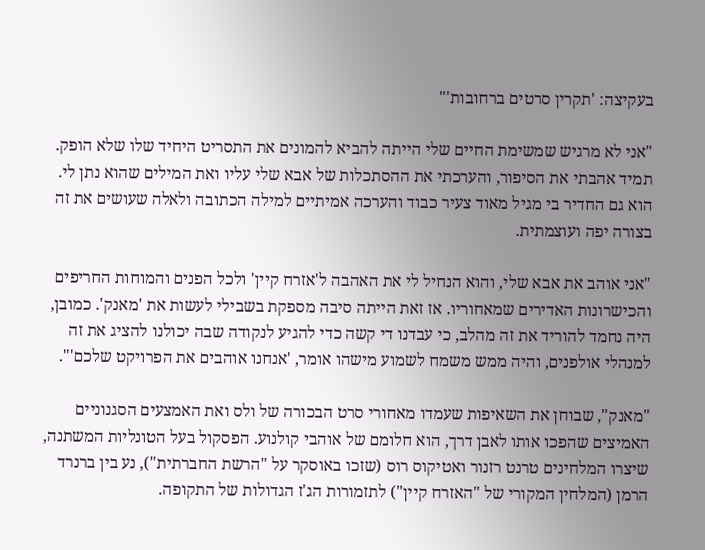בעקיצה: 'תקרין סרטים ברחובות'"

"אני לא מרגיש שמשימת החיים שלי הייתה להביא להמונים את התסריט היחיד שלו שלא הופק. תמיד אהבתי את הסיפור, והערכתי את ההסתכלות של אבא שלי עליו ואת המילים שהוא נתן לי. הוא גם החדיר בי מגיל מאוד צעיר כבוד והערכה אמיתיים למילה הכתובה ולאלה שעושים את זה בצורה יפה ועוצמתית.

"אני אוהב את אבא שלי, והוא הנחיל לי את האהבה ל'אזרח קיין' ולכל הפנים והמוחות החריפים והכישרונות האדירים שמאחוריו. אז זאת הייתה סיבה מספקת בשבילי לעשות את 'מאנק'. כמובן, היה נחמד להוריד את זה מהלב, כי עבדנו די קשה כדי להגיע לנקודה שבה יכולנו להציג את זה למנהלי אולפנים, והיה ממש משמח לשמוע מישהו אומר, 'אנחנו אוהבים את הפרויקט שלכם'".

"מאנק", שבוחן את השאיפות שעמדו מאחורי סרט הבכורה של ולס ואת האמצעים הסגנוניים האמיצים שהפכו אותו לאבן דרך, הוא חלומם של אוהבי קולנוע. הפסקול בעל הטונליות המשתנה, שיצרו המלחינים טרנט רזנור ואטיקוס רוס (שזכו באוסקר על "הרשת החברתית"), נע בין ברנרד הרמן (המלחין המקורי של "האזרח קיין") לתזמורות הג'ז הגדולות של התקופה.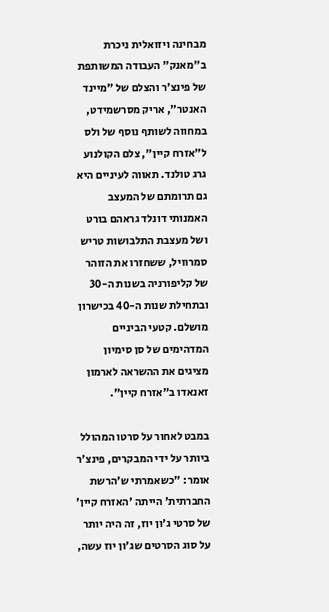מבחינה ויזואלית ניכרת ב"מאנק" העבודה המשותפת של פינצ'ר והצלם של "מיינד האנטר", אריק מסרשמידט, במחווה לשותף נוסף של ולס ל"אזרח קיין", צלם הקולנוע גרג טולנד. תאווה לעיניים היא גם תרומתם של המעצב האמנותי דונלד גראהם בורט ושל מעצבת התלבושות טריש סמרוויל, ששחזרו את הזוהר של קליפורניה בשנות ה-30 ובתחילת שנות ה-40 בכישרון מושלם. קטעי הביניים המדהימים של סן סימיון מציגים את ההשראה לארמון זאנאדו ב"אזרח קיין".

במבט לאחור על סרטו המהולל ביותר על ידי המבקרים, פינצ'ר אומר: "כשאמרתי ש'הרשת החברתית' הייתה 'האזרח קיין' של סרטי ג'ון יוז, זה היה יותר על סוג הסרטים שג'ון יוז עשה,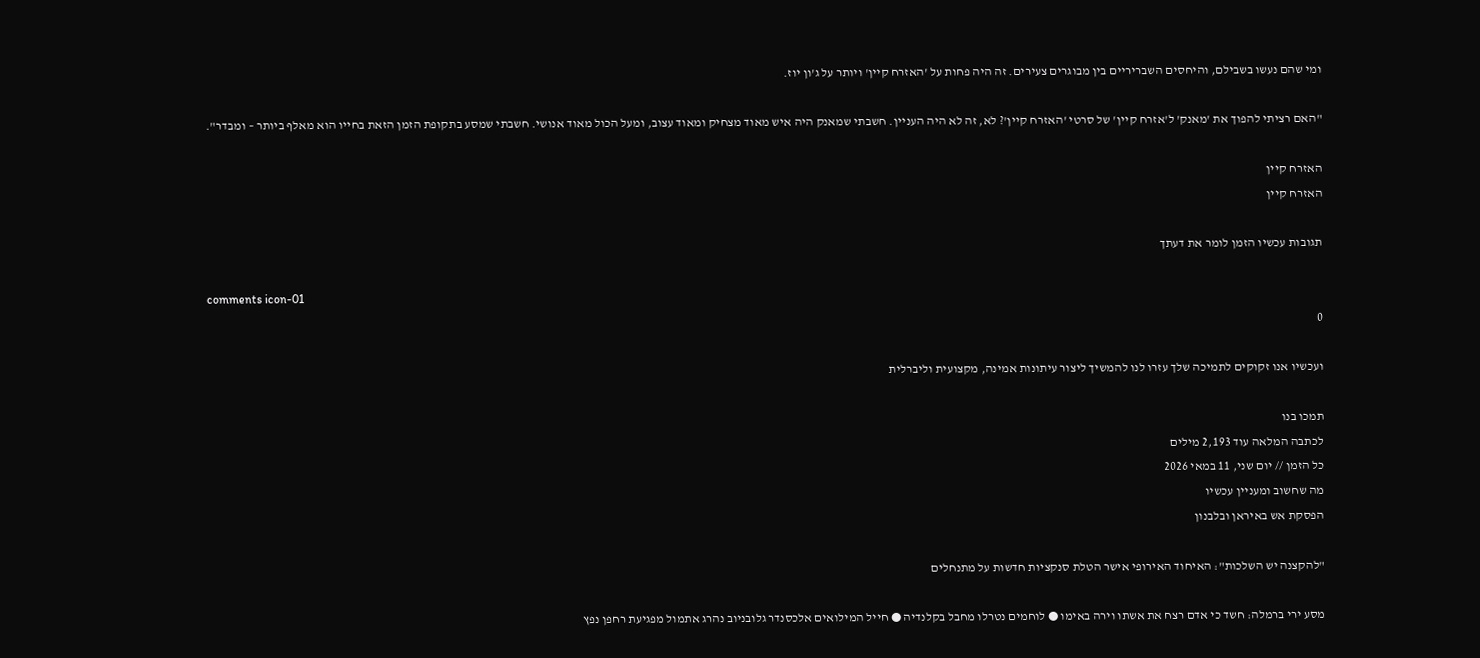ומי שהם נעשו בשבילם, והיחסים השבריריים בין מבוגרים צעירים. זה היה פחות על 'האזרח קיין' ויותר על ג'ון יוז.

"האם רציתי להפוך את 'מאנק' ל'אזרח קיין' של סרטי 'האזרח קיין'? לא, זה לא היה העניין. חשבתי שמאנק היה איש מאוד מצחיק ומאוד עצוב, ומעל הכול מאוד אנושי. חשבתי שמסע בתקופת הזמן הזאת בחייו הוא מאלף ביותר – ומבדר".

האזרח קיין
האזרח קיין

תגובות עכשיו הזמן לומר את דעתך

comments icon-01
0

ועכשיו אנו זקוקים לתמיכה שלך עזרו לנו להמשיך ליצור עיתונות אמינה, מקצועית וליברלית

תמכו בנו
לכתבה המלאה עוד 2,193 מילים
כל הזמן // יום שני, 11 במאי 2026
מה שחשוב ומעניין עכשיו
הפסקת אש באיראן ובלבנון

"להקצנה יש השלכות": האיחוד האירופי אישר הטלת סנקציות חדשות על מתנחלים

מסע ירי ברמלה: חשד כי אדם רצח את אשתו וירה באימו ● לוחמים נטרלו מחבל בקלנדיה ● חייל המילואים אלכסנדר גלובניוב נהרג אתמול מפגיעת רחפן נפץ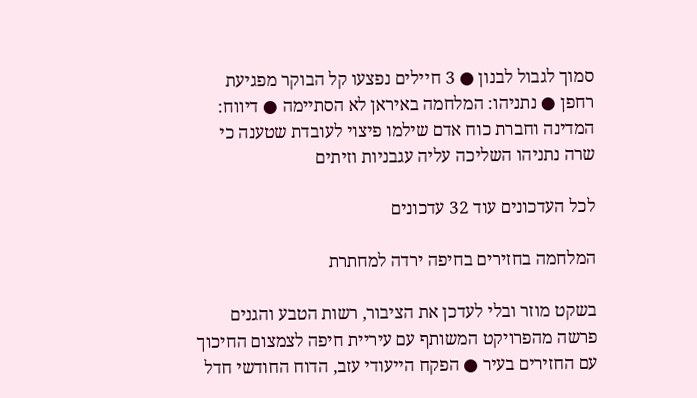סמוך לגבול לבנון ● 3 חיילים נפצעו קל הבוקר מפגיעת רחפן ● נתניהו: המלחמה באיראן לא הסתיימה ● דיווח: המדינה וחברת כוח אדם שילמו פיצוי לעובדת שטענה כי שרה נתניהו השליכה עליה עגבניות וזיתים

לכל העדכונים עוד 32 עדכונים

המלחמה בחזירים בחיפה ירדה למחתרת

בשקט מוזר ובלי לעדכן את הציבור, רשות הטבע והגנים פרשה מהפרויקט המשותף עם עיריית חיפה לצמצום החיכוך עם החזירים בעיר ● הפקח הייעודי עזב, הדוח החודשי חדל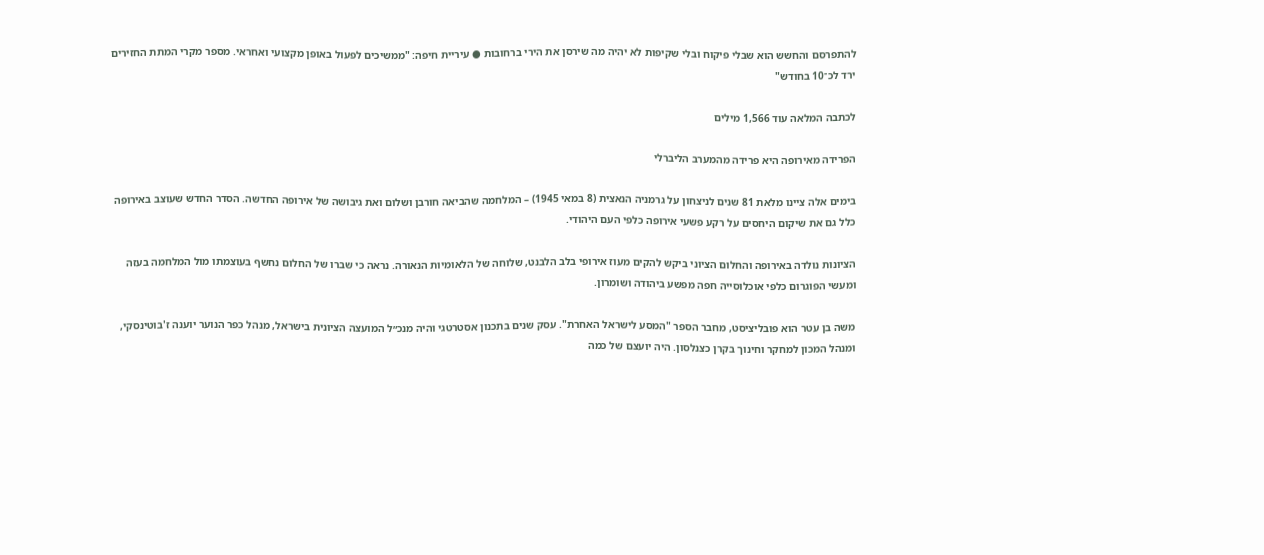להתפרסם והחשש הוא שבלי פיקוח ובלי שקיפות לא יהיה מה שירסן את הירי ברחובות ● עיריית חיפה: "ממשיכים לפעול באופן מקצועי ואחראי. מספר מקרי המתת החזירים ירד לכ־10 בחודש"

לכתבה המלאה עוד 1,566 מילים

הפרידה מאירופה היא פרידה מהמערב הליברלי

בימים אלה ציינו מלאת 81 שנים לניצחון על גרמניה הנאצית (8 במאי 1945) – המלחמה שהביאה חורבן ושלום ואת גיבושה של אירופה החדשה. הסדר החדש שעוצב באירופה כלל גם את שיקום היחסים על רקע פשעי אירופה כלפי העם היהודי.

הציונות נולדה באירופה והחלום הציוני ביקש להקים מעוז אירופי בלב הלבנט, שלוחה של הלאומיות הנאורה. נראה כי שברו של החלום נחשף בעוצמתו מול המלחמה בעזה ומעשי הפוגרום כלפי אוכלוסייה חפה מפשע ביהודה ושומרון.

משה בן עטר הוא פובליציסט, מחבר הספר "המסע לישראל האחרת". עסק שנים בתכנון אסטרטגי והיה מנכ״ל המועצה הציונית בישראל, מנהל כפר הנוער יוענה ז'בוטינסקי, ומנהל המכון למחקר וחינוך בקרן כצנלסון. היה יועצם של כמה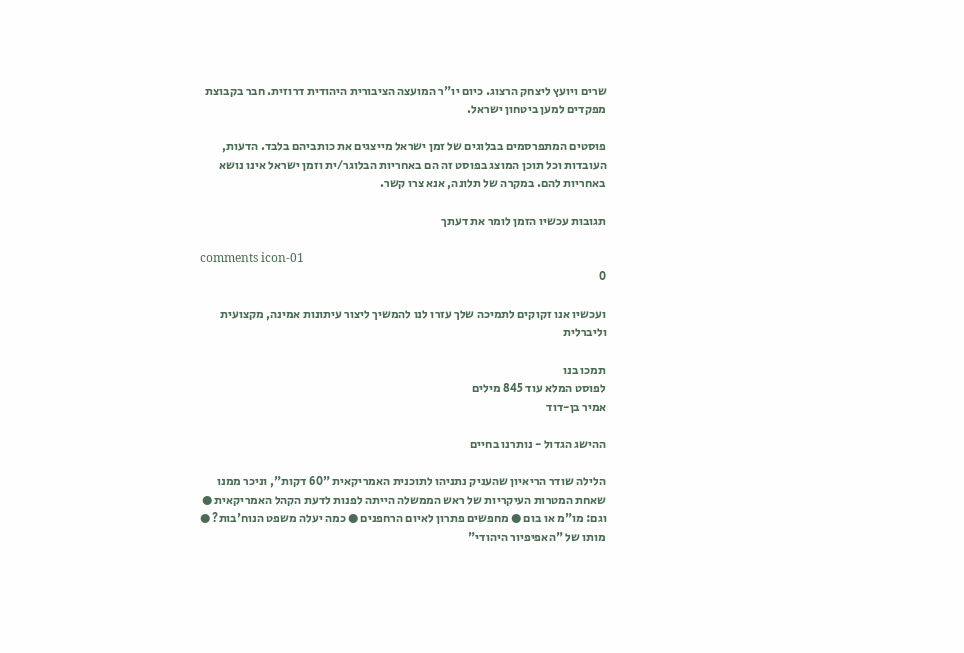שרים ויועץ ליצחק הרצוג. כיום יו"ר המועצה הציבורית היהודית דרוזית. חבר בקבוצת מפקדים למען ביטחון ישראל.

פוסטים המתפרסמים בבלוגים של זמן ישראל מייצגים את כותביהם בלבד. הדעות, העובדות וכל תוכן המוצג בפוסט זה הם באחריות הבלוגר/ית וזמן ישראל אינו נושא באחריות להם. במקרה של תלונה, אנא צרו קשר.

תגובות עכשיו הזמן לומר את דעתך

comments icon-01
0

ועכשיו אנו זקוקים לתמיכה שלך עזרו לנו להמשיך ליצור עיתונות אמינה, מקצועית וליברלית

תמכו בנו
לפוסט המלא עוד 845 מילים
אמיר בן-דוד

ההישג הגדול - נותרנו בחיים

הלילה שודר הריאיון שהעניק נתניהו לתוכנית האמריקאית "60 דקות", וניכר ממנו שאחת המטרות העיקריות של ראש הממשלה הייתה לפנות לדעת הקהל האמריקאית ● וגם: מו"מ או בום ● מחפשים פתרון לאיום הרחפנים ● כמה יעלה משפט הנוח'בות? ● מותו של "האפיפיור היהודי"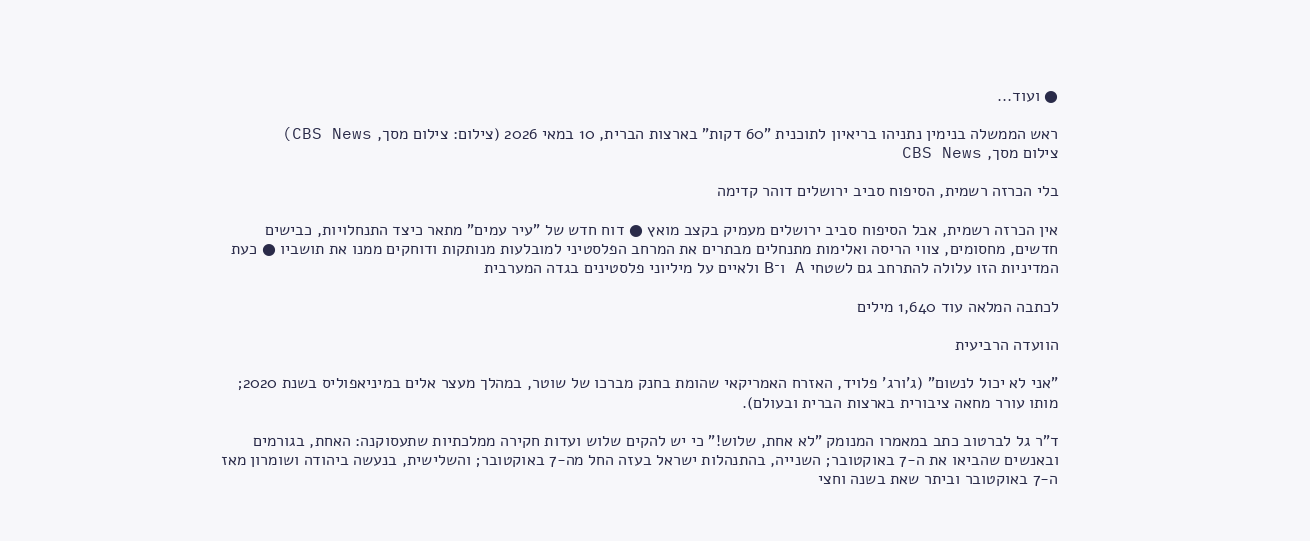● ועוד...

ראש הממשלה בנימין נתניהו בריאיון לתוכנית "60 דקות" בארצות הברית, 10 במאי 2026 (צילום: צילום מסך, CBS News)
צילום מסך, CBS News

בלי הכרזה רשמית, הסיפוח סביב ירושלים דוהר קדימה

אין הכרזה רשמית, אבל הסיפוח סביב ירושלים מעמיק בקצב מואץ ● דוח חדש של "עיר עמים" מתאר כיצד התנחלויות, כבישים חדשים, מחסומים, צווי הריסה ואלימות מתנחלים מבתרים את המרחב הפלסטיני למובלעות מנותקות ודוחקים ממנו את תושביו ● כעת המדיניות הזו עלולה להתרחב גם לשטחי A ו־B ולאיים על מיליוני פלסטינים בגדה המערבית

לכתבה המלאה עוד 1,640 מילים

הוועדה הרביעית

"אני לא יכול לנשום" (ג'ורג' פלויד, האזרח האמריקאי שהומת בחנק מברכו של שוטר, במהלך מעצר אלים במיניאפוליס בשנת 2020; מותו עורר מחאה ציבורית בארצות הברית ובעולם).

ד"ר גל לברטוב כתב במאמרו המנומק "לא אחת, שלוש!" כי יש להקים שלוש ועדות חקירה ממלכתיות שתעסוקנה: האחת, בגורמים ובאנשים שהביאו את ה-7 באוקטובר; השנייה, בהתנהלות ישראל בעזה החל מה-7 באוקטובר; והשלישית, בנעשה ביהודה ושומרון מאז ה-7 באוקטובר וביתר שאת בשנה וחצי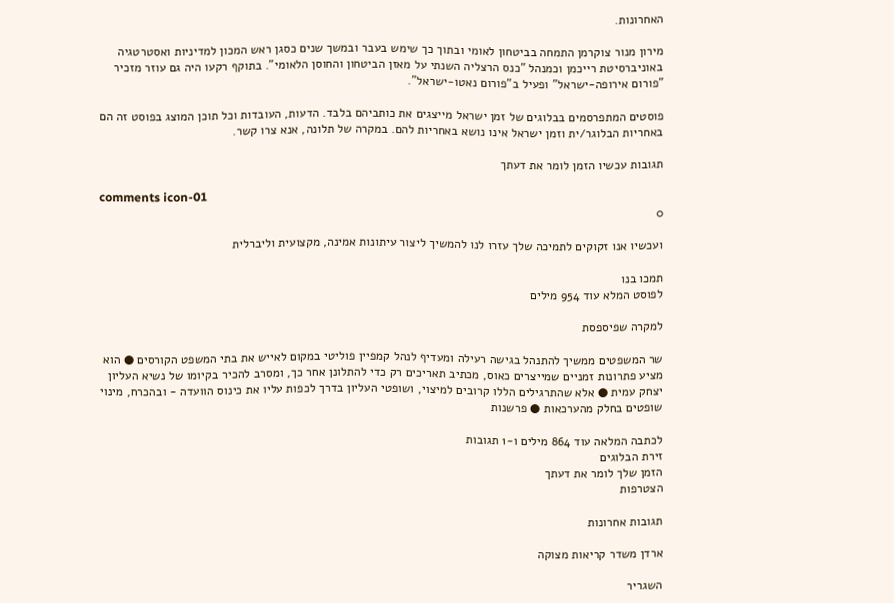האחרונות.

מירון מנור צוקרמן התמחה בביטחון לאומי ובתוך כך שימש בעבר ובמשך שנים כסגן ראש המכון למדיניות ואסטרטגיה באוניברסיטת רייכמן וכמנהל "כנס הרצליה השנתי על מאזן הביטחון והחוסן הלאומי". בתוקף רקעו היה גם עוזר מזכיר "פורום אירופה-ישראל" ופעיל ב"פורום נאטו-ישראל".

פוסטים המתפרסמים בבלוגים של זמן ישראל מייצגים את כותביהם בלבד. הדעות, העובדות וכל תוכן המוצג בפוסט זה הם באחריות הבלוגר/ית וזמן ישראל אינו נושא באחריות להם. במקרה של תלונה, אנא צרו קשר.

תגובות עכשיו הזמן לומר את דעתך

comments icon-01
0

ועכשיו אנו זקוקים לתמיכה שלך עזרו לנו להמשיך ליצור עיתונות אמינה, מקצועית וליברלית

תמכו בנו
לפוסט המלא עוד 954 מילים

למקרה שפיספסת

שר המשפטים ממשיך להתנהל בגישה רעילה ומעדיף לנהל קמפיין פוליטי במקום לאייש את בתי המשפט הקורסים ● הוא מציע פתרונות זמניים שמייצרים כאוס, מכתיב תאריכים רק כדי להתלונן אחר כך, ומסרב להכיר בקיומו של נשיא העליון יצחק עמית ● אלא שהתרגילים הללו קרובים למיצוי, ושופטי העליון בדרך לכפות עליו את כינוס הוועדה - ובהכרח, מינוי שופטים בחלק מהערכאות ● פרשנות

לכתבה המלאה עוד 864 מילים ו-1 תגובות
זירת הבלוגים
הזמן שלך לומר את דעתך
הצטרפות

תגובות אחרונות

ארדן משדר קריאות מצוקה

השגריר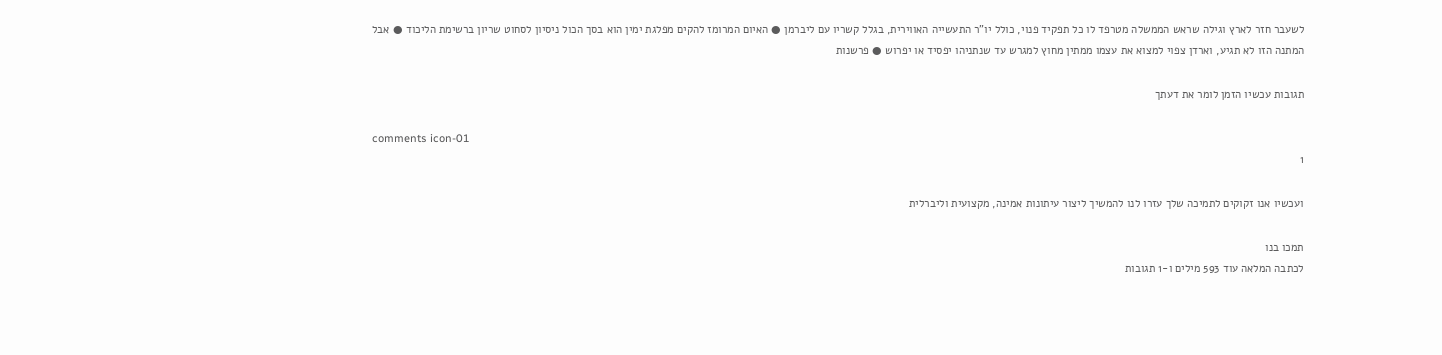לשעבר חזר לארץ וגילה שראש הממשלה מטרפד לו כל תפקיד פנוי, כולל יו"ר התעשייה האווירית, בגלל קשריו עם ליברמן ● האיום המרומז להקים מפלגת ימין הוא בסך הכול ניסיון לסחוט שריון ברשימת הליכוד ● אבל המתנה הזו לא תגיע, וארדן צפוי למצוא את עצמו ממתין מחוץ למגרש עד שנתניהו יפסיד או יפרוש ● פרשנות

תגובות עכשיו הזמן לומר את דעתך

comments icon-01
1

ועכשיו אנו זקוקים לתמיכה שלך עזרו לנו להמשיך ליצור עיתונות אמינה, מקצועית וליברלית

תמכו בנו
לכתבה המלאה עוד 593 מילים ו-1 תגובות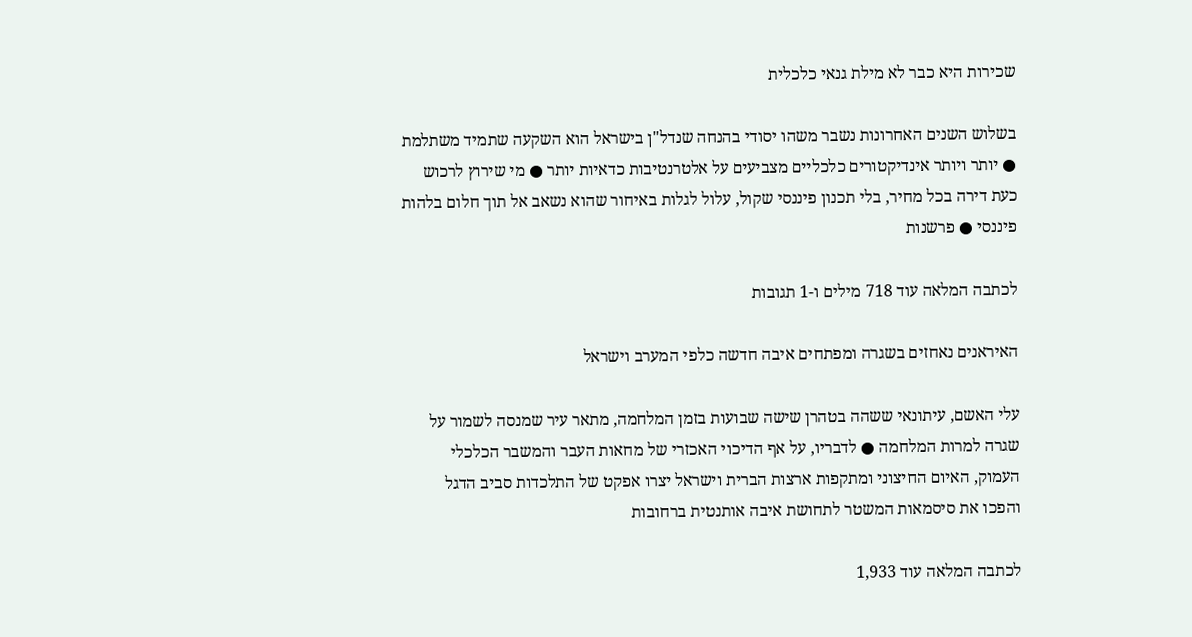שכירות היא כבר לא מילת גנאי כלכלית

בשלוש השנים האחרונות נשבר משהו יסודי בהנחה שנדל"ן בישראל הוא השקעה שתמיד משתלמת ● יותר ויותר אינדיקטורים כלכליים מצביעים על אלטרנטיבות כדאיות יותר ● מי שירוץ לרכוש כעת דירה בכל מחיר, בלי תכנון פיננסי שקול, עלול לגלות באיחור שהוא נשאב אל תוך חלום בלהות פיננסי ● פרשנות

לכתבה המלאה עוד 718 מילים ו-1 תגובות

האיראנים נאחזים בשגרה ומפתחים איבה חדשה כלפי המערב וישראל

עלי האשם, עיתונאי ששהה בטהרן שישה שבועות בזמן המלחמה, מתאר עיר שמנסה לשמור על שגרה למרות המלחמה ● לדבריו, על אף הדיכוי האכזרי של מחאות העבר והמשבר הכלכלי העמוק, האיום החיצוני ומתקפות ארצות הברית וישראל יצרו אפקט של התלכדות סביב הדגל והפכו את סיסמאות המשטר לתחושת איבה אותנטית ברחובות

לכתבה המלאה עוד 1,933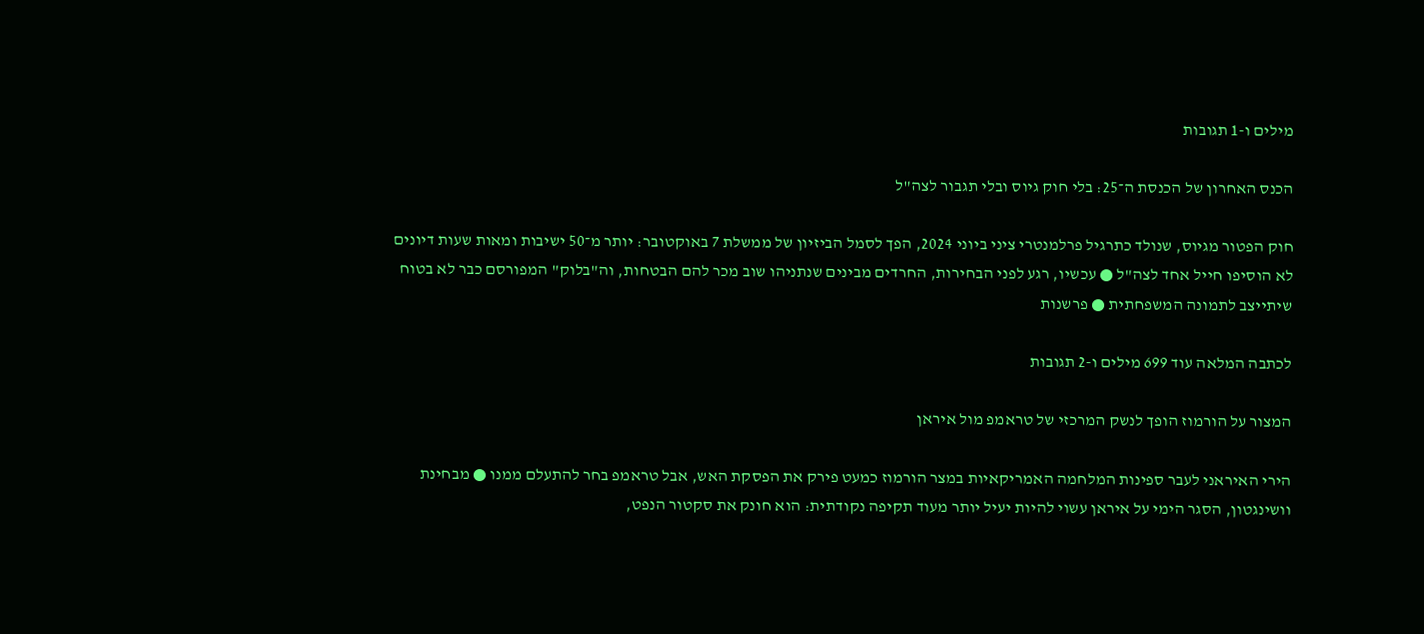מילים ו-1 תגובות

הכנס האחרון של הכנסת ה־25: בלי חוק גיוס ובלי תגבור לצה"ל

חוק הפטור מגיוס, שנולד כתרגיל פרלמנטרי ציני ביוני 2024, הפך לסמל הביזיון של ממשלת 7 באוקטובר: יותר מ־50 ישיבות ומאות שעות דיונים לא הוסיפו חייל אחד לצה"ל ● עכשיו, רגע לפני הבחירות, החרדים מבינים שנתניהו שוב מכר להם הבטחות, וה"בלוק" המפורסם כבר לא בטוח שיתייצב לתמונה המשפחתית ● פרשנות

לכתבה המלאה עוד 699 מילים ו-2 תגובות

המצור על הורמוז הופך לנשק המרכזי של טראמפ מול איראן

הירי האיראני לעבר ספינות המלחמה האמריקאיות במצר הורמוז כמעט פירק את הפסקת האש, אבל טראמפ בחר להתעלם ממנו ● מבחינת וושינגטון, הסגר הימי על איראן עשוי להיות יעיל יותר מעוד תקיפה נקודתית: הוא חונק את סקטור הנפט,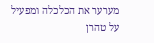מערער את הכלכלה ומפעיל על טהרן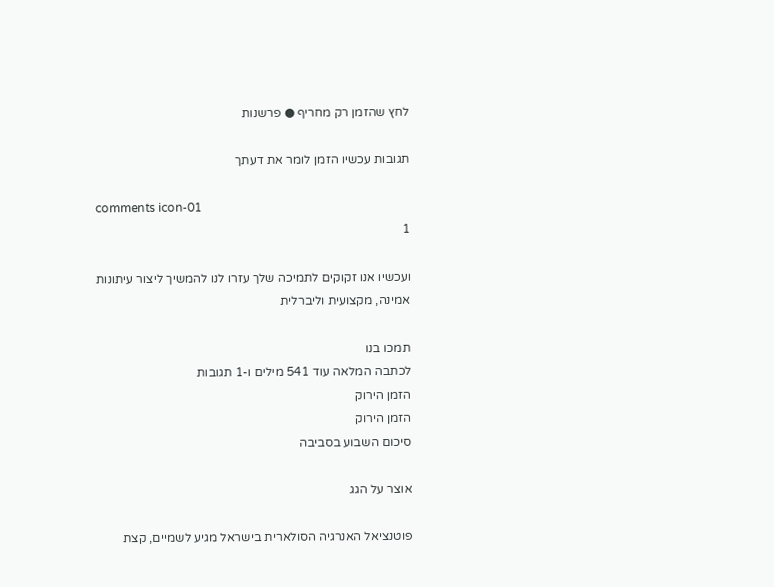לחץ שהזמן רק מחריף ● פרשנות

תגובות עכשיו הזמן לומר את דעתך

comments icon-01
1

ועכשיו אנו זקוקים לתמיכה שלך עזרו לנו להמשיך ליצור עיתונות אמינה, מקצועית וליברלית

תמכו בנו
לכתבה המלאה עוד 541 מילים ו-1 תגובות
הזמן הירוק
הזמן הירוק
סיכום השבוע בסביבה

אוצר על הגג

פוטנציאל האנרגיה הסולארית בישראל מגיע לשמיים, קצת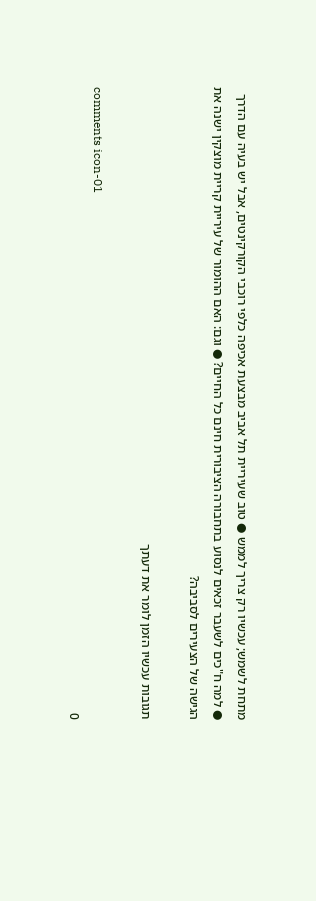מתחת לשמש; עכשיו רק צריך לממש ● טוב שעיריית תל אביב מבצעת אכיפה כלפי רוכבי הקורקינטים, אבל יש בעיה עם הדרך ● למה ח"כים לשעבר זכאים לנסוע בתחבורה הציבורית חינם כל החיים? ● וגם: האם ההומור של עיריית קריית מוצקין ישנה את הגישה של הצעירים לסביבה?

תגובות עכשיו הזמן לומר את דעתך

comments icon-01
0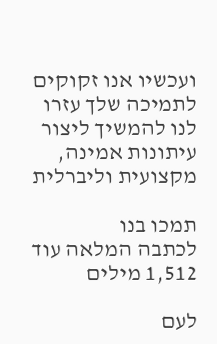ועכשיו אנו זקוקים לתמיכה שלך עזרו לנו להמשיך ליצור עיתונות אמינה, מקצועית וליברלית

תמכו בנו
לכתבה המלאה עוד 1,512 מילים

לעם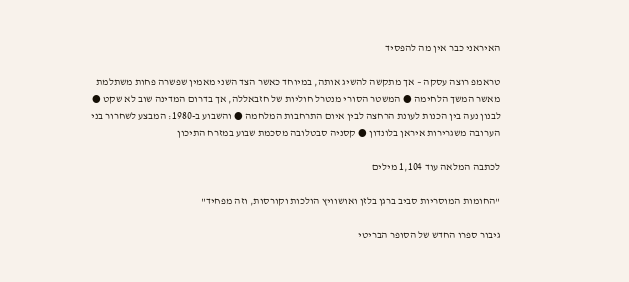האיראני כבר אין מה להפסיד

טראמפ רוצה עסקה – אך מתקשה להשיג אותה, במיוחד כאשר הצד השני מאמין שפשרה פחות משתלמת מאשר המשך הלחימה ● המשטר הסורי מנטרל חוליות של חזבאללה, אך בדרום המדינה שוב לא שקט ● לבנון נעה בין הכנות לעונת הרחצה לבין איום התרחבות המלחמה ● והשבוע ב-1980: המבצע לשחרור בני הערובה משגרירות איראן בלונדון ● קסניה סבטלובה מסכמת שבוע במזרח התיכון

לכתבה המלאה עוד 1,104 מילים

"החומות המוסריות סביב ברגן בלזן ואושוויץ הולכות וקורסות, וזה מפחיד"

גיבור ספרו החדש של הסופר הבריטי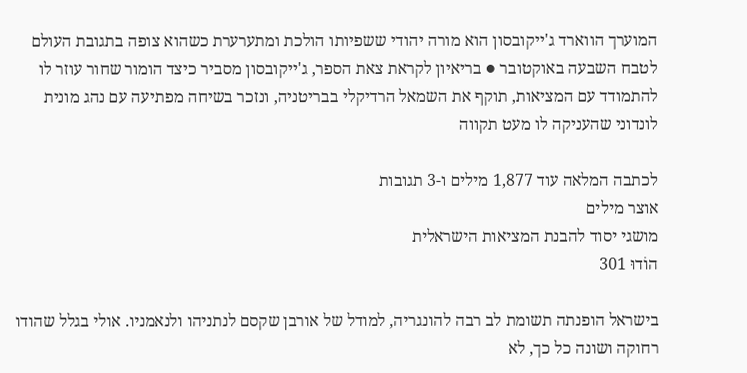המוערך הווארד ג'ייקובסון הוא מורה יהודי ששפיותו הולכת ומתערערת כשהוא צופה בתגובת העולם לטבח השבעה באוקטובר ● בריאיון לקראת צאת הספר, ג'ייקובסון מסביר כיצד הומור שחור עוזר לו להתמודד עם המציאות, תוקף את השמאל הרדיקלי בבריטניה, ונזכר בשיחה מפתיעה עם נהג מונית לונדוני שהעניקה לו מעט תקווה

לכתבה המלאה עוד 1,877 מילים ו-3 תגובות
אוצר מילים
מושגי יסוד להבנת המציאות הישראלית
הוֹדוּ 301

בישראל הופנתה תשומת לב רבה להונגריה, למודל של אורבן שקסם לנתניהו ולנאמניו. אולי בגלל שהודו רחוקה ושונה כל כך, לא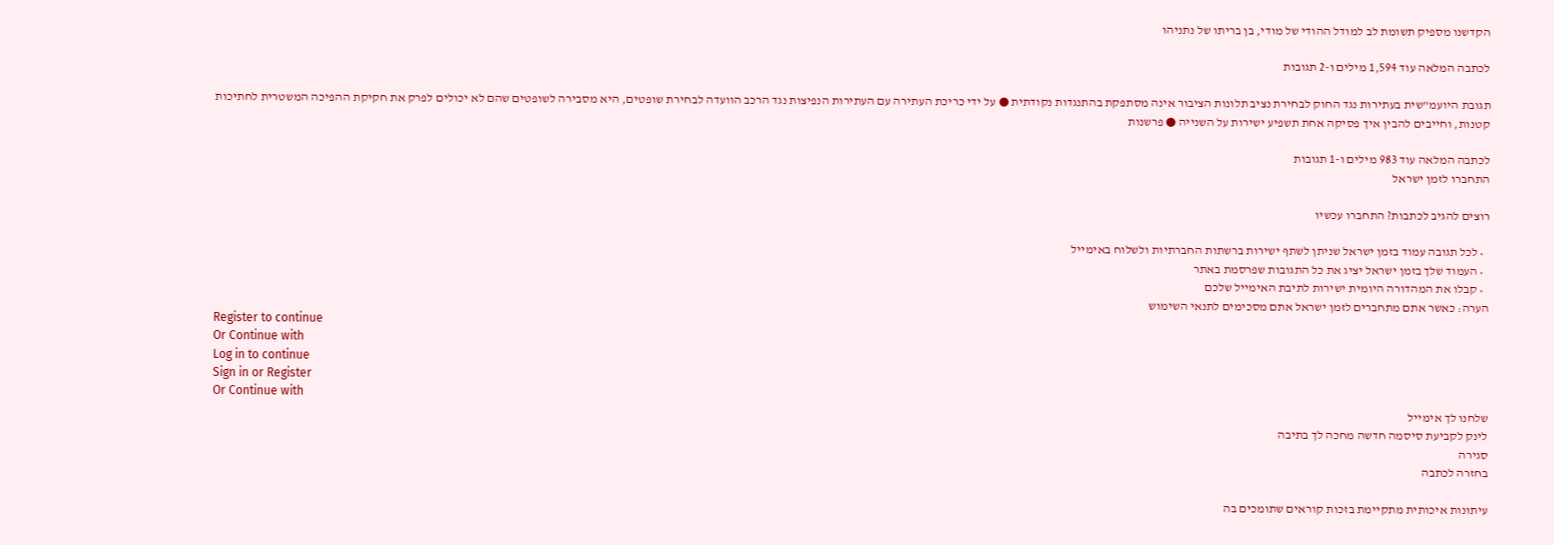הקדשנו מספיק תשומת לב למודל ההודי של מודי, בן בריתו של נתניהו

לכתבה המלאה עוד 1,594 מילים ו-2 תגובות

תגובת היועמ"שית בעתירות נגד החוק לבחירת נציב תלונות הציבור אינה מסתפקת בהתנגדות נקודתית ● על ידי כריכת העתירה עם העתירות הנפיצות נגד הרכב הוועדה לבחירת שופטים, היא מסבירה לשופטים שהם לא יכולים לפרק את חקיקת ההפיכה המשטרית לחתיכות קטנות, וחייבים להבין איך פסיקה אחת תשפיע ישירות על השנייה ● פרשנות

לכתבה המלאה עוד 983 מילים ו-1 תגובות
התחברו לזמן ישראל

רוצים להגיב לכתבות? התחברו עכשיו

  • לכל תגובה עמוד בזמן ישראל שניתן לשתף ישירות ברשתות החברתיות ולשלוח באימייל
  • העמוד שלך בזמן ישראל יציג את כל התגובות שפרסמת באתר
  • קבלו את המהדורה היומית ישירות לתיבת האימייל שלכם
הערה: כאשר אתם מתחברים לזמן ישראל אתם מסכימים לתנאי השימוש
Register to continue
Or Continue with
Log in to continue
Sign in or Register
Or Continue with
שלחנו לך אימייל
לינק לקביעת סיסמה חדשה מחכה לך בתיבה
סגירה
בחזרה לכתבה

עיתונות איכותית מתקיימת בזכות קוראים שתומכים בה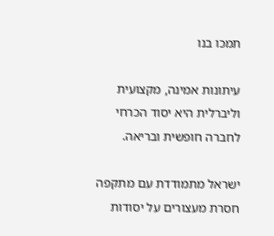תמכו בנו

עיתונות אמינה, מקצועית וליברלית היא יסוד הכרחי לחברה חופשית ובריאה.

ישראל מתמודדת עם מתקפה חסרת מעצורים על יסודות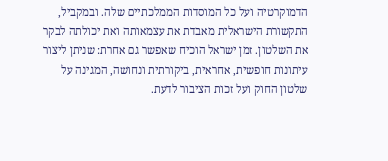הדמוקרטיה ועל כל המוסדות הממלכתיים שלה. ובמקביל, התקשורת הישראלית מאבדת את עצמאותה ואת יכולתה לבקר את השלטון. זמן ישראל הוכיח שאפשר גם אחרת: שניתן ליצור עיתונות חופשית, אחראית, ביקורתית ונחושה, המגינה על שלטון החוק ועל זכות הציבור לדעת.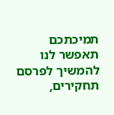תמיכתכם תאפשר לנו להמשיך לפרסם תחקירים,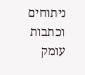ניתוחים וכתבות עומק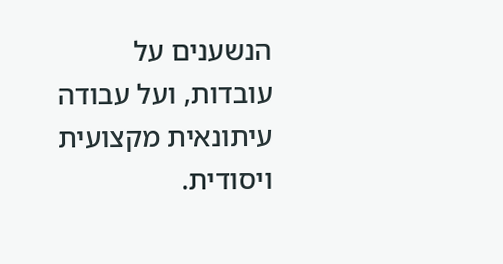הנשענים על עובדות, ועל עבודה עיתונאית מקצועית ויסודית.